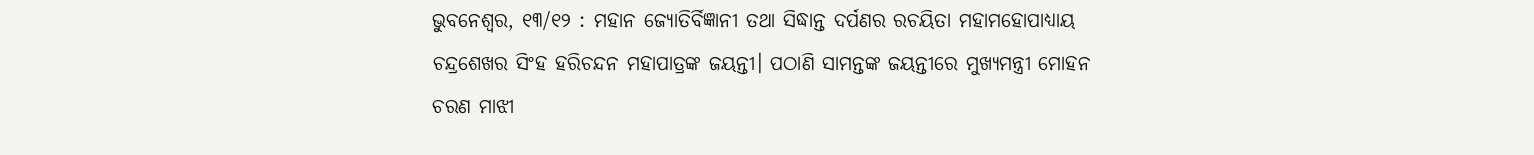ଭୁବନେଶ୍ଵର, ୧୩/୧୨ : ମହାନ ଜ୍ୟୋତିର୍ବିଜ୍ଞାନୀ ତଥା ସିଦ୍ଧାନ୍ତ ଦର୍ପଣର ରଚୟିତା ମହାମହୋପାଧ୍ୟାୟ ଚନ୍ଦ୍ରଶେଖର ସିଂହ ହରିଚନ୍ଦନ ମହାପାତ୍ରଙ୍କ ଜୟନ୍ତୀ। ପଠାଣି ସାମନ୍ତଙ୍କ ଜୟନ୍ତୀରେ ମୁଖ୍ୟମନ୍ତ୍ରୀ ମୋହନ ଚରଣ ମାଝୀ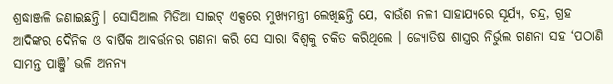ଶ୍ରଦ୍ଧାଞ୍ଜଳି ଜଣାଇଛନ୍ତି। ସୋସିଆଲ ମିଡିଆ ସାଇଟ୍ ଏକ୍ସରେ ମୁଖ୍ୟମନ୍ତ୍ରୀ ଲେଖିଛନ୍ତି ଯେ, ବାଉଁଶ ନଳୀ ସାହାଯ୍ୟରେ ସୂର୍ଯ୍ୟ, ଚନ୍ଦ୍ର, ଗ୍ରହ ଆଦିଙ୍କର ଦୈନିକ ଓ ବାର୍ଷିକ ଆବର୍ତ୍ତନର ଗଣନା କରି ସେ ସାରା ବିଶ୍ୱକୁ ଚକିତ କରିଥିଲେ । ଜ୍ୟୋତିଷ ଶାସ୍ତ୍ରର ନିର୍ଭୁଲ ଗଣନା ସହ ‘ପଠାଣି ସାମନ୍ତ ପାଞ୍ଜି’ ଭଳି ଅନନ୍ୟ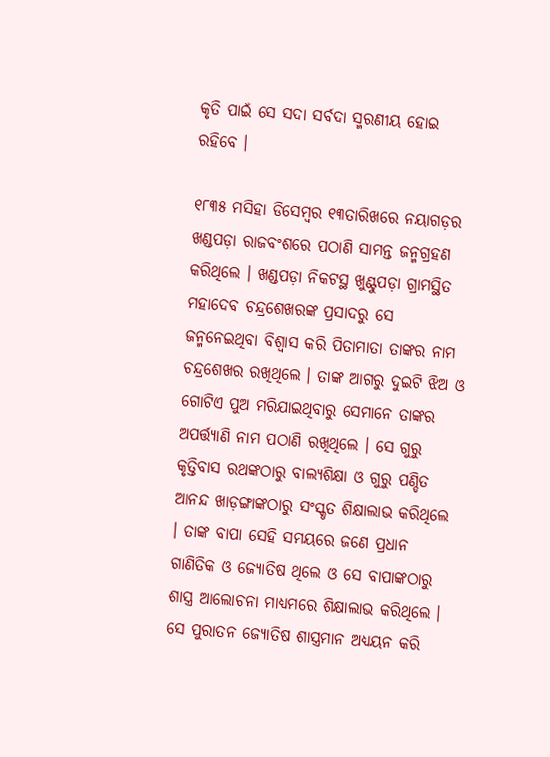କୃତି ପାଇଁ ସେ ସଦା ସର୍ବଦା ସ୍ମରଣୀୟ ହୋଇ ରହିବେ ।

୧୮୩୫ ମସିହା ଡିସେମ୍ବର ୧୩ତାରିଖରେ ନୟାଗଡ଼ର ଖଣ୍ଡପଡ଼ା ରାଜବଂଶରେ ପଠାଣି ସାମନ୍ତ ଜନ୍ମଗ୍ରହଣ କରିଥିଲେ । ଖଣ୍ଡପଡ଼ା ନିକଟସ୍ଥ ଖୁଣ୍ଟୁପଡ଼ା ଗ୍ରାମସ୍ଥିତ ମହାଦେବ ଚନ୍ଦ୍ରଶେଖରଙ୍କ ପ୍ରସାଦରୁ ସେ ଜନ୍ମନେଇଥିବା ବିଶ୍ୱାସ କରି ପିତାମାତା ତାଙ୍କର ନାମ ଚନ୍ଦ୍ରଶେଖର ରଖିଥିଲେ । ତାଙ୍କ ଆଗରୁ ଦୁଇଟି ଝିଅ ଓ ଗୋଟିଏ ପୁଅ ମରିଯାଇଥିବାରୁ ସେମାନେ ତାଙ୍କର ଅପର୍ତ୍ତ୍ୟାଣି ନାମ ପଠାଣି ରଖିଥିଲେ । ସେ ଗୁରୁ କୃତ୍ତିବାସ ରଥଙ୍କଠାରୁ ବାଲ୍ୟଶିକ୍ଷା ଓ ଗୁରୁ ପଣ୍ଡିତ ଆନନ୍ଦ ଖାଡ଼ଙ୍ଗାଙ୍କଠାରୁ ସଂସ୍କୃତ ଶିକ୍ଷାଲାଭ କରିଥିଲେ । ତାଙ୍କ ବାପା ସେହି ସମୟରେ ଜଣେ ପ୍ରଧାନ ଗାଣିତିକ ଓ ଜ୍ୟୋତିଷ ଥିଲେ ଓ ସେ ବାପାଙ୍କଠାରୁ ଶାସ୍ତ୍ର ଆଲୋଚନା ମାଧ୍ୟମରେ ଶିକ୍ଷାଲାଭ କରିଥିଲେ । ସେ ପୁରାତନ ଜ୍ୟୋତିଷ ଶାସ୍ତ୍ରମାନ ଅଧ୍ୟୟନ କରି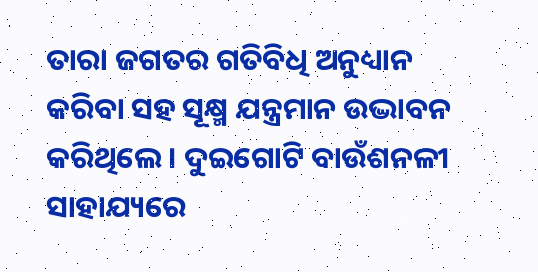ତାରା ଜଗତର ଗତିବିଧି ଅନୁଧ୍ୟାନ କରିବା ସହ ସୂକ୍ଷ୍ମ ଯନ୍ତ୍ରମାନ ଉଦ୍ଭାବନ କରିଥିଲେ । ଦୁଇଗୋଟି ବାଉଁଶନଳୀ ସାହାଯ୍ୟରେ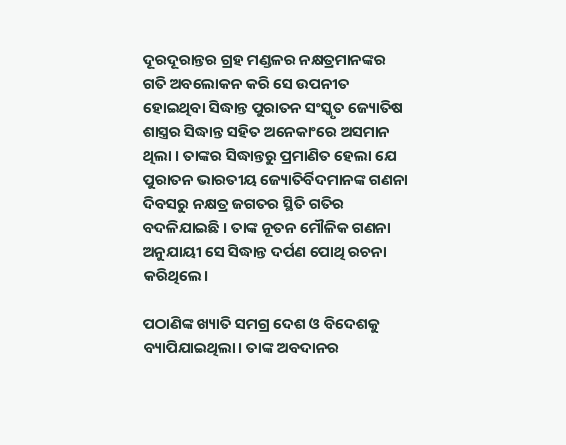ଦୂରଦୂରାନ୍ତର ଗ୍ରହ ମଣ୍ଡଳର ନକ୍ଷତ୍ରମାନଙ୍କର ଗତି ଅବଲୋକନ କରି ସେ ଉପନୀତ ହୋଇଥିବା ସିଦ୍ଧାନ୍ତ ପୁରାତନ ସଂସ୍କୃତ ଜ୍ୟୋତିଷ ଶାସ୍ତ୍ରର ସିଦ୍ଧାନ୍ତ ସହିତ ଅନେକାଂରେ ଅସମାନ ଥିଲା । ତାଙ୍କର ସିଦ୍ଧାନ୍ତରୁ ପ୍ରମାଣିତ ହେଲା ଯେ ପୁରାତନ ଭାରତୀୟ ଜ୍ୟୋତିର୍ବିଦମାନଙ୍କ ଗଣନା ଦିବସରୁ ନକ୍ଷତ୍ର ଜଗତର ସ୍ଥିତି ଗତିର ବଦଳିଯାଇଛି । ତାଙ୍କ ନୂତନ ମୌଳିକ ଗଣନା ଅନୁଯାୟୀ ସେ ସିଦ୍ଧାନ୍ତ ଦର୍ପଣ ପୋଥି ରଚନା କରିଥିଲେ।

ପଠାଣିଙ୍କ ଖ୍ୟାତି ସମଗ୍ର ଦେଶ ଓ ବିଦେଶକୁ ବ୍ୟାପିଯାଇଥିଲା। ତାଙ୍କ ଅବଦାନର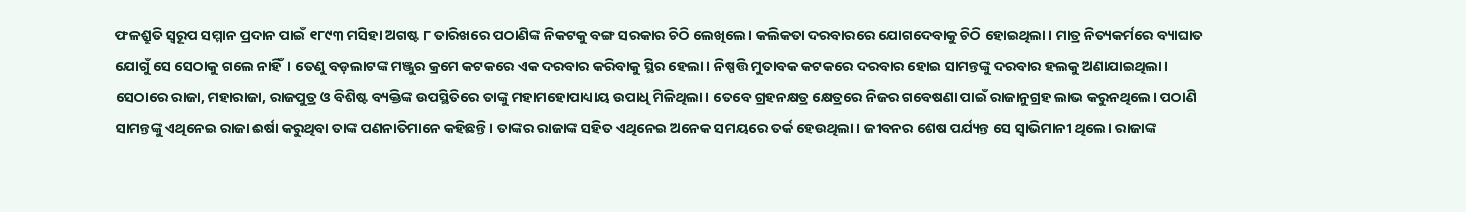ଫଳଶ୍ରୁତି ସ୍ବରୂପ ସମ୍ମାନ ପ୍ରଦାନ ପାଇଁ ୧୮୯୩ ମସିହା ଅଗଷ୍ଟ ୮ ତାରିଖରେ ପଠାଣିଙ୍କ ନିକଟକୁ ବଙ୍ଗ ସରକାର ଚିଠି ଲେଖିଲେ। କଲିକତା ଦରବାରରେ ଯୋଗଦେବାକୁ ଚିଠି‌ ‌ହୋଇଥିଲା। ମାତ୍ର ନିତ୍ୟକର୍ମରେ ବ୍ୟାଘାତ ଯୋଗୁଁ ସେ ସେଠାକୁ ଗଲେ ନାହିଁ। ତେଣୁ ବଡ଼ଲାଟଙ୍କ ମଞ୍ଜୁର କ୍ରମେ କଟକରେ ଏକ ଦରବାର କରିବାକୁ ସ୍ଥିର ହେଲା। ନିଷ୍ପତ୍ତି ମୁତାବକ କଟକରେ ଦରବାର ହୋଇ ସାମନ୍ତଙ୍କୁ ଦରବାର ହଲକୁ ଅଣାଯାଇଥିଲା। ସେଠାରେ ରାଜା, ମହାରାଜା, ରାଜପୁତ୍ର ଓ ବିଶିଷ୍ଟ ବ୍ୟକ୍ତିଙ୍କ ଉପସ୍ଥିତିରେ ତାଙ୍କୁ ମହାମହୋପାଧ୍ୟାୟ ଉପାଧି ମିଳିଥିଲା। ତେବେ ଗ୍ରହନକ୍ଷତ୍ର କ୍ଷେତ୍ରରେ ନିଜର ଗବେଷଣା ପାଇଁ ରାଜାନୁଗ୍ରହ ଲାଭ କରୁନଥିଲେ। ପଠାଣି ସାମନ୍ତଙ୍କୁ ଏଥିନେଇ ରାଜା ଈର୍ଷା କରୁଥିବା ତାଙ୍କ ପଣନାତିମାନେ କହିଛନ୍ତି। ତାଙ୍କର ରାଜାଙ୍କ ସହିତ ଏଥିନେଇ ଅନେକ ସମୟରେ ତର୍କ ହେଉଥିଲା। ଜୀବନର ଶେଷ ପର୍ଯ୍ୟନ୍ତ ସେ ସ୍ବାଭିମାନୀ ଥିଲେ। ରାଜାଙ୍କ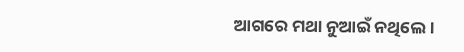ଆଗରେ ମଥା ନୁଆଇଁ ନଥିଲେ।